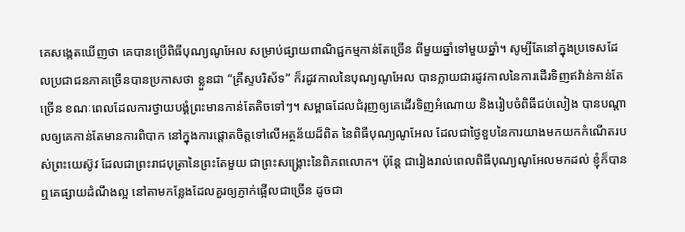គេសង្កេតឃើញថា គេបានប្រើពិធីបុណ្យណូអែល សម្រាប់ផ្សាយពាណិជ្ជកម្មកាន់តែច្រើន ពីមួយឆ្នាំទៅមួយឆ្នាំ។ សូម្បីតែនៅក្នុងប្រទេសដែលប្រជាជនភាគច្រើនបានប្រកាសថា ខ្លួនជា “គ្រីស្ទបរិស័ទ” ក៏រដូវកាលនៃបុណ្យណូអែល បានក្លាយជារដូវកាលនៃការដើរទិញឥវ៉ាន់កាន់តែច្រើន ខណៈពេលដែលការថ្វាយបង្គំព្រះមានកាន់តែតិចទៅៗ។ សម្ពាធដែលជំរុញឲ្យគេដើរទិញអំណោយ និងរៀបចំពិធីជប់លៀង បានបណ្តាលឲ្យគេកាន់តែមានការពិបាក នៅក្នុងការផ្តោតចិត្តទៅលើអត្ថន័យដ៏ពិត នៃពិធីបុណ្យណូអែល ដែលជាថ្ងៃខួបនៃការយាងមកយកកំណើតរបស់ព្រះយេស៊ូវ ដែលជាព្រះរាជបុត្រានៃព្រះតែមួយ ជាព្រះសង្រ្គោះនៃពិភពលោក។ ប៉ុន្តែ ជារៀងរាល់ពេលពិធីបុណ្យណូអែលមកដល់ ខ្ញុំក៏បានឮគេផ្សាយដំណឹងល្អ នៅតាមកន្លែងដែលគួរឲ្យភ្ញាក់ផ្អើលជាច្រើន ដូចជា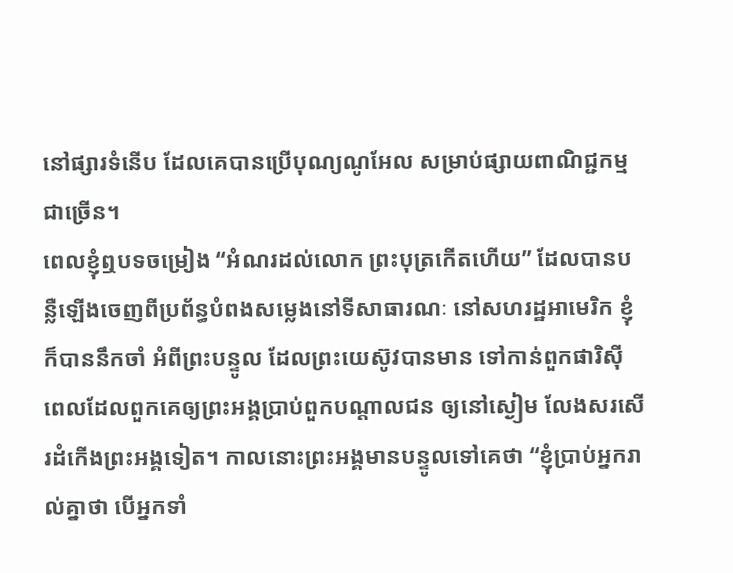នៅផ្សារទំនើប ដែលគេបានប្រើបុណ្យណូអែល សម្រាប់ផ្សាយពាណិជ្ជកម្មជាច្រើន។
ពេលខ្ញុំឮបទចម្រៀង “អំណរដល់លោក ព្រះបុត្រកើតហើយ” ដែលបានបន្លឺឡើងចេញពីប្រព័ន្ធបំពងសម្លេងនៅទីសាធារណៈ នៅសហរដ្ឋអាមេរិក ខ្ញុំក៏បាននឹកចាំ អំពីព្រះបន្ទូល ដែលព្រះយេស៊ូវបានមាន ទៅកាន់ពួកផារិស៊ី ពេលដែលពួកគេឲ្យព្រះអង្គប្រាប់ពួកបណ្តាលជន ឲ្យនៅស្ងៀម លែងសរសើរដំកើងព្រះអង្គទៀត។ កាលនោះព្រះអង្គមានបន្ទូលទៅគេថា “ខ្ញុំប្រាប់អ្នករាល់គ្នាថា បើអ្នកទាំ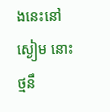ងនេះនៅស្ងៀម នោះថ្មនឹ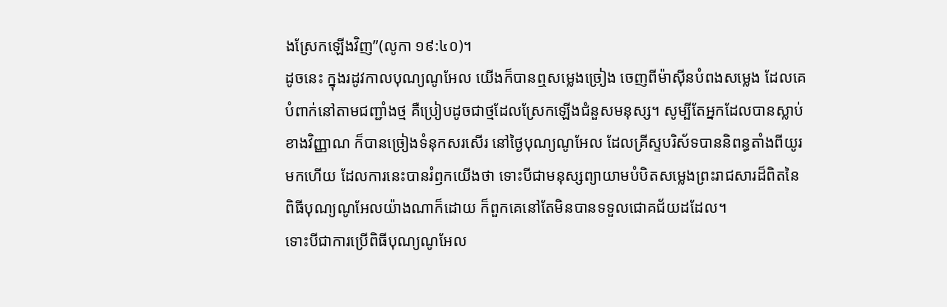ងស្រែកឡើងវិញ”(លូកា ១៩:៤០)។
ដូចនេះ ក្នុងរដូវកាលបុណ្យណូអែល យើងក៏បានឮសម្លេងច្រៀង ចេញពីម៉ាស៊ីនបំពងសម្លេង ដែលគេបំពាក់នៅតាមជញ្ជាំងថ្ម គឺប្រៀបដូចជាថ្មដែលស្រែកឡើងជំនួសមនុស្ស។ សូម្បីតែអ្នកដែលបានស្លាប់ខាងវិញ្ញាណ ក៏បានច្រៀងទំនុកសរសើរ នៅថ្ងៃបុណ្យណូអែល ដែលគ្រីស្ទបរិស័ទបាននិពន្ធតាំងពីយូរមកហើយ ដែលការនេះបានរំឭកយើងថា ទោះបីជាមនុស្សព្យាយាមបំបិតសម្លេងព្រះរាជសារដ៏ពិតនៃពិធីបុណ្យណូអែលយ៉ាងណាក៏ដោយ ក៏ពួកគេនៅតែមិនបានទទួលជោគជ័យដដែល។
ទោះបីជាការប្រើពិធីបុណ្យណូអែល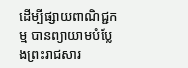ដើម្បីផ្សាយពាណិជ្ជកម្ម បានព្យាយាមបំប្លែងព្រះរាជសារ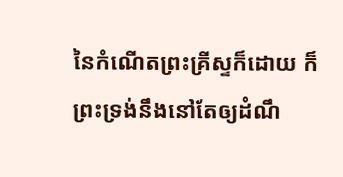នៃកំណើតព្រះគ្រីស្ទក៏ដោយ ក៏ព្រះទ្រង់នឹងនៅតែឲ្យដំណឹ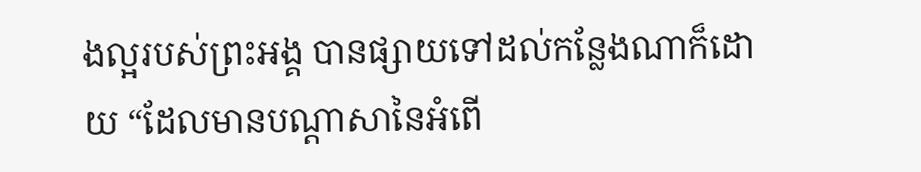ងល្អរបស់ព្រះអង្គ បានផ្សាយទៅដល់កន្លែងណាក៏ដោយ “ដែលមានបណ្តាសានៃអំពើ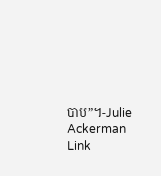បាប”។-Julie Ackerman Link